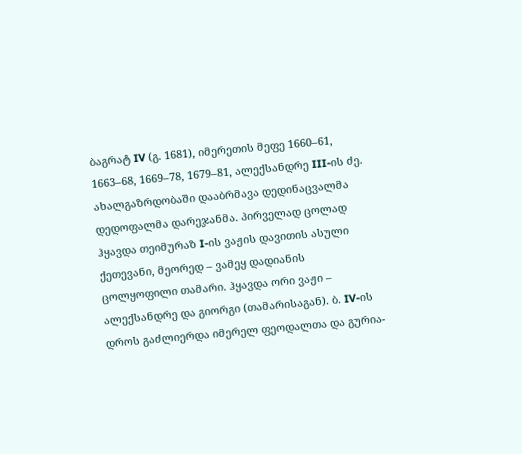ბაგრატ IV (გ. 1681), იმერეთის მეფე 1660–61, 1663–68, 1669–78, 1679–81, ალექსანდრე III-ის ძე. ახალგაზრდობაში დააბრმავა დედინაცვალმა დედოფალმა დარეჯანმა. პირველად ცოლად ჰყავდა თეიმურაზ I-ის ვაჟის დავითის ასული ქეთევანი, მეორედ – ვამეყ დადიანის ცოლყოფილი თამარი. ჰყავდა ორი ვაჟი – ალექსანდრე და გიორგი (თამარისაგან). ბ. IV-ის დროს გაძლიერდა იმერელ ფეოდალთა და გურია-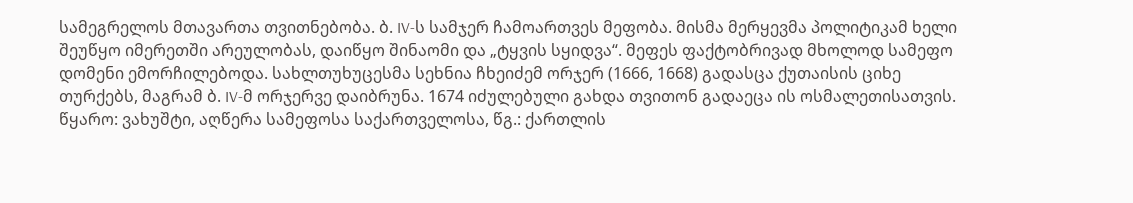სამეგრელოს მთავართა თვითნებობა. ბ. IV-ს სამჯერ ჩამოართვეს მეფობა. მისმა მერყევმა პოლიტიკამ ხელი შეუწყო იმერეთში არეულობას, დაიწყო შინაომი და „ტყვის სყიდვა“. მეფეს ფაქტობრივად მხოლოდ სამეფო დომენი ემორჩილებოდა. სახლთუხუცესმა სეხნია ჩხეიძემ ორჯერ (1666, 1668) გადასცა ქუთაისის ციხე თურქებს, მაგრამ ბ. IV-მ ორჯერვე დაიბრუნა. 1674 იძულებული გახდა თვითონ გადაეცა ის ოსმალეთისათვის.
წყარო: ვახუშტი, აღწერა სამეფოსა საქართველოსა, წგ.: ქართლის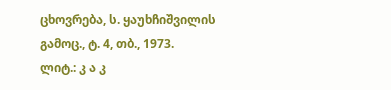ცხოვრება, ს. ყაუხჩიშვილის გამოც., ტ. 4, თბ., 1973.
ლიტ.: კ ა კ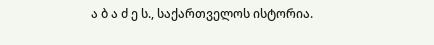ა ბ ა ძ ე ს., საქართველოს ისტორია.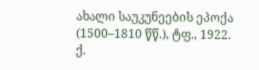ახალი საუკუნეების ეპოქა (1500–1810 წწ.), ტფ., 1922.
ქ.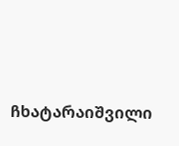ჩხატარაიშვილი